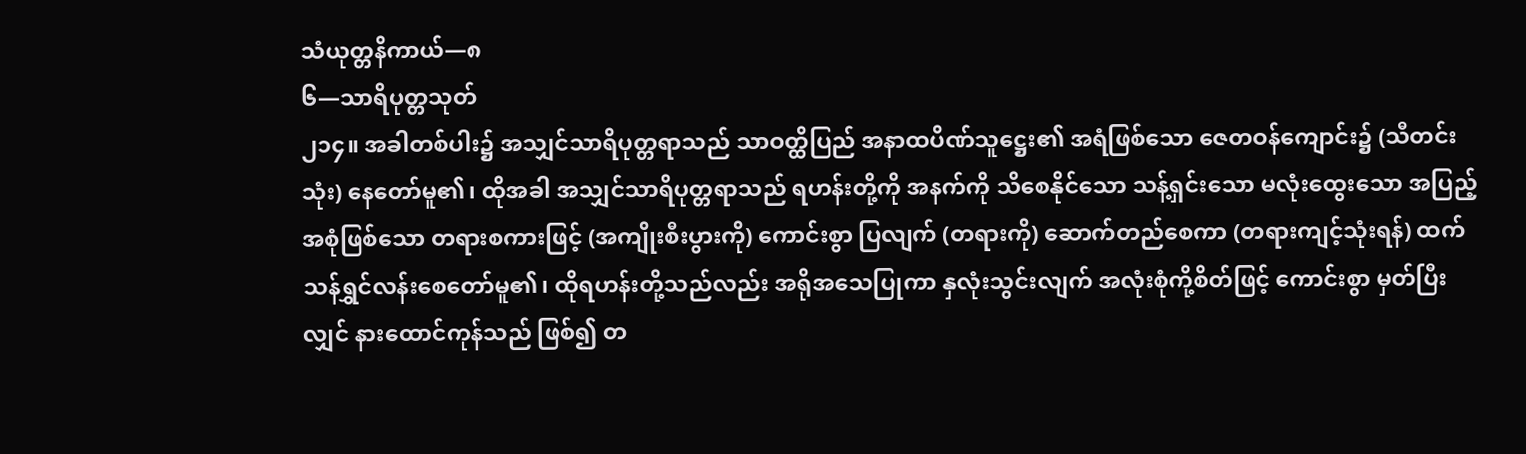သံယုတ္တနိကာယ်—၈
၆—သာရိပုတ္တသုတ်
၂၁၄။ အခါတစ်ပါး၌ အသျှင်သာရိပုတ္တရာသည် သာဝတ္ထိပြည် အနာထပိဏ်သူဋ္ဌေး၏ အရံဖြစ်သော ဇေတဝန်ကျောင်း၌ (သီတင်းသုံး) နေတော်မူ၏၊ ထိုအခါ အသျှင်သာရိပုတ္တရာသည် ရဟန်းတို့ကို အနက်ကို သိစေနိုင်သော သန့်ရှင်းသော မလုံးထွေးသော အပြည့်အစုံဖြစ်သော တရားစကားဖြင့် (အကျိုးစီးပွားကို) ကောင်းစွာ ပြလျက် (တရားကို) ဆောက်တည်စေကာ (တရားကျင့်သုံးရန်) ထက်သန်ရွှင်လန်းစေတော်မူ၏၊ ထိုရဟန်းတို့သည်လည်း အရိုအသေပြုကာ နှလုံးသွင်းလျက် အလုံးစုံကို့စိတ်ဖြင့် ကောင်းစွာ မှတ်ပြီးလျှင် နားထောင်ကုန်သည် ဖြစ်၍ တ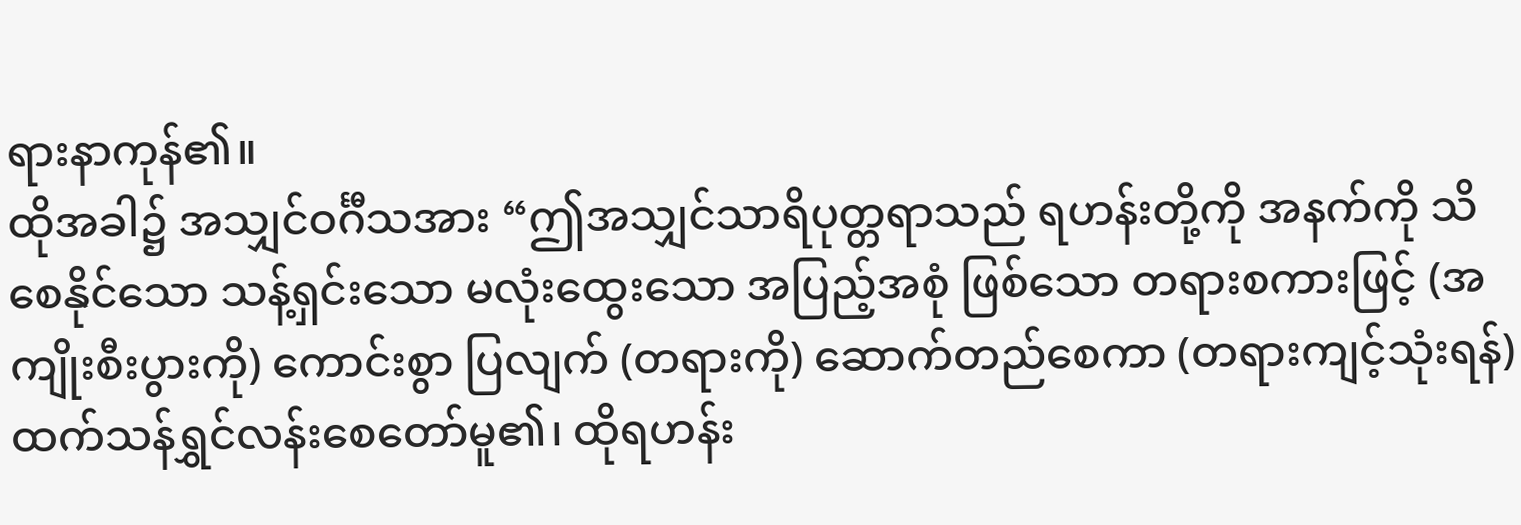ရားနာကုန်၏။
ထိုအခါ၌ အသျှင်ဝင်္ဂီသအား “ဤအသျှင်သာရိပုတ္တရာသည် ရဟန်းတို့ကို အနက်ကို သိစေနိုင်သော သန့်ရှင်းသော မလုံးထွေးသော အပြည့်အစုံ ဖြစ်သော တရားစကားဖြင့် (အကျိုးစီးပွားကို) ကောင်းစွာ ပြလျက် (တရားကို) ဆောက်တည်စေကာ (တရားကျင့်သုံးရန်) ထက်သန်ရွှင်လန်းစေတော်မူ၏၊ ထိုရဟန်း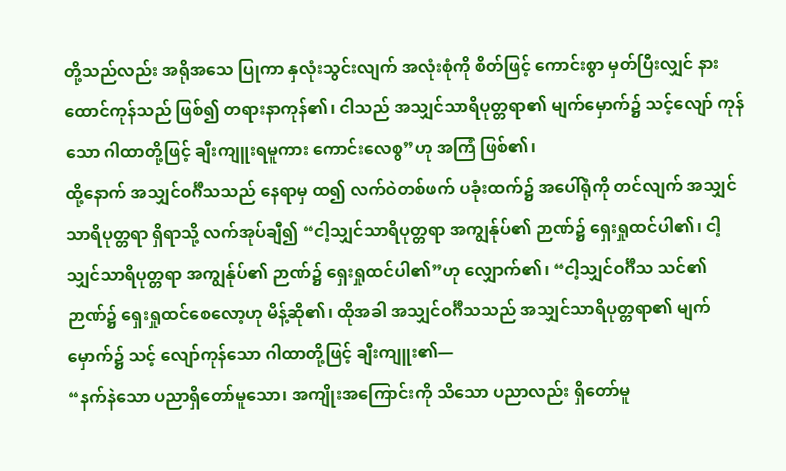တို့သည်လည်း အရိုအသေ ပြုကာ နှလုံးသွင်းလျက် အလုံးစုံကို စိတ်ဖြင့် ကောင်းစွာ မှတ်ပြီးလျှင် နားထောင်ကုန်သည် ဖြစ်၍ တရားနာကုန်၏၊ ငါသည် အသျှင်သာရိပုတ္တရာ၏ မျက်မှောက်၌ သင့်လျော် ကုန်သော ဂါထာတို့ဖြင့် ချီးကျူးရမူကား ကောင်းလေစွ”ဟု အကြံ ဖြစ်၏၊
ထို့နောက် အသျှင်ဝင်္ဂီသသည် နေရာမှ ထ၍ လက်ဝဲတစ်ဖက် ပခုံးထက်၌ အပေါ်ရုံကို တင်လျက် အသျှင်သာရိပုတ္တရာ ရှိရာသို့ လက်အုပ်ချီ၍ “ငါ့သျှင်သာရိပုတ္တရာ အကျွန်ုပ်၏ ဉာဏ်၌ ရှေးရှုထင်ပါ၏၊ ငါ့သျှင်သာရိပုတ္တရာ အကျွန်ုပ်၏ ဉာဏ်၌ ရှေးရှုထင်ပါ၏”ဟု လျှောက်၏၊ “ငါ့သျှင်ဝင်္ဂီသ သင်၏ ဉာဏ်၌ ရှေးရှုထင်စေလော့ဟု မိန့်ဆို၏၊ ထိုအခါ အသျှင်ဝင်္ဂီသသည် အသျှင်သာရိပုတ္တရာ၏ မျက်မှောက်၌ သင့် လျော်ကုန်သော ဂါထာတို့ဖြင့် ချီးကျူး၏—
“နက်နဲသော ပညာရှိတော်မူသော၊ အကျိုးအကြောင်းကို သိသော ပညာလည်း ရှိတော်မူ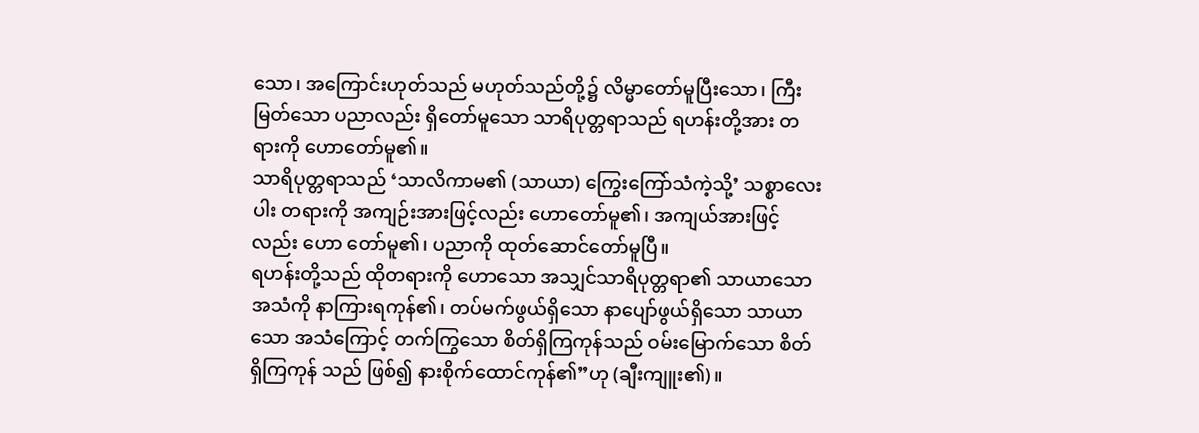သော၊ အကြောင်းဟုတ်သည် မဟုတ်သည်တို့၌ လိမ္မာတော်မူပြီးသော၊ ကြီးမြတ်သော ပညာလည်း ရှိတော်မူသော သာရိပုတ္တရာသည် ရဟန်းတို့အား တရားကို ဟောတော်မူ၏။
သာရိပုတ္တရာသည် ‘သာလိကာမ၏ (သာယာ) ကြွေးကြော်သံကဲ့သို့’ သစ္စာလေးပါး တရားကို အကျဉ်းအားဖြင့်လည်း ဟောတော်မူ၏၊ အကျယ်အားဖြင့်လည်း ဟော တော်မူ၏၊ ပညာကို ထုတ်ဆောင်တော်မူပြီ။
ရဟန်းတို့သည် ထိုတရားကို ဟောသော အသျှင်သာရိပုတ္တရာ၏ သာယာသော အသံကို နာကြားရကုန်၏၊ တပ်မက်ဖွယ်ရှိသော နာပျော်ဖွယ်ရှိသော သာယာသော အသံကြောင့် တက်ကြွသော စိတ်ရှိကြကုန်သည် ဝမ်းမြောက်သော စိတ်ရှိကြကုန် သည် ဖြစ်၍ နားစိုက်ထောင်ကုန်၏”ဟု (ချီးကျူး၏)။